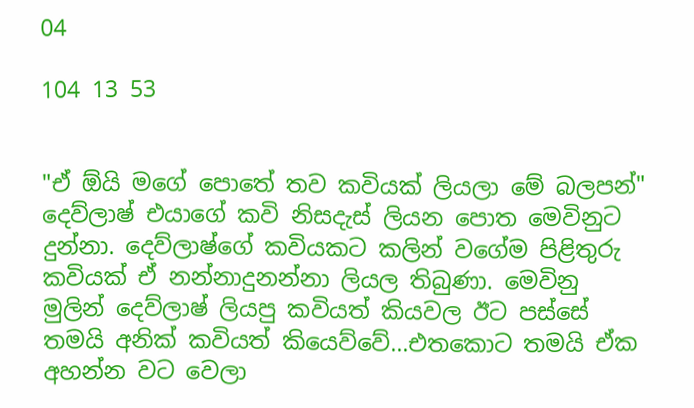04

104 13 53


"ඒ ඕයි මගේ පොතේ තව කවියක් ලියලා මේ බලපන්" දෙව්ලාෂ් එයාගේ කවි නිසදැස් ලියන පොත මෙවිනුට දුන්නා. දෙව්ලාෂ්ගේ කවියකට කලින් වගේම පිළිතුරු කවියක් ඒ නන්නාදුනන්නා ලියල තිබුණා. මෙවිනු මුලින් දෙව්ලාෂ් ලියපු කවියත් කියවල ඊට පස්සේ තමයි අනික් කවියත් කියෙව්වේ...එතකොට තමයි ඒක අහන්න වට වෙලා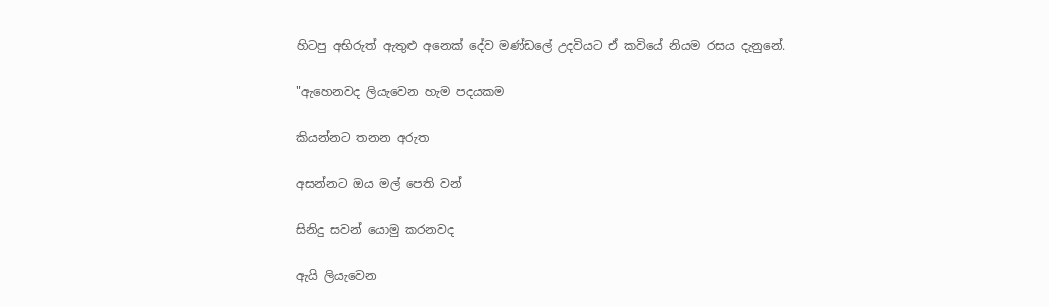හිටපු අභිරුත් ඇතුළු අනෙක් දේව මණ්ඩලේ උදවියට ඒ කවියේ නියම රසය දැනුනේ.

"ඇහෙනවද ලියැවෙන හැම පදයකම

කියන්නට තනන අරුත

අසන්නට ඔය මල් පෙති වන්

සිනිදු සවන් යොමු කරනවද

ඇයි ලියැවෙන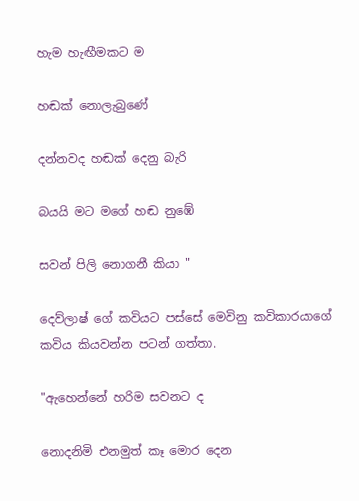හැම හැඟීමකට ම

හඬක් නොලැබුණේ

දන්නවද හඬක් දෙනු බැරි

බයයි මට මගේ හඬ නුඹේ

සවන් පිලි නොගනී කියා "

දෙව්ලාෂ් ගේ කවියට පස්සේ මෙවිනු කවිකාරයාගේ කවිය කියවන්න පටන් ගත්තා.

"ඇහෙන්නේ හරිම සවනට ද

නොදනිමි එනමුත් කෑ මොර දෙන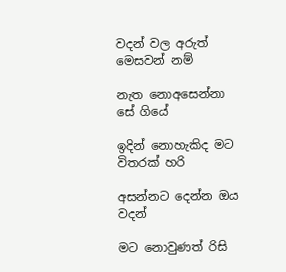වදන් වල අරුත් මෙසවන් නම්

නැත නොඅසෙන්නා සේ ගියේ

ඉදින් නොහැකිද මට විතරක් හරි

අසන්නට දෙන්න ඔය වදන්

මට නොවුණත් රිසි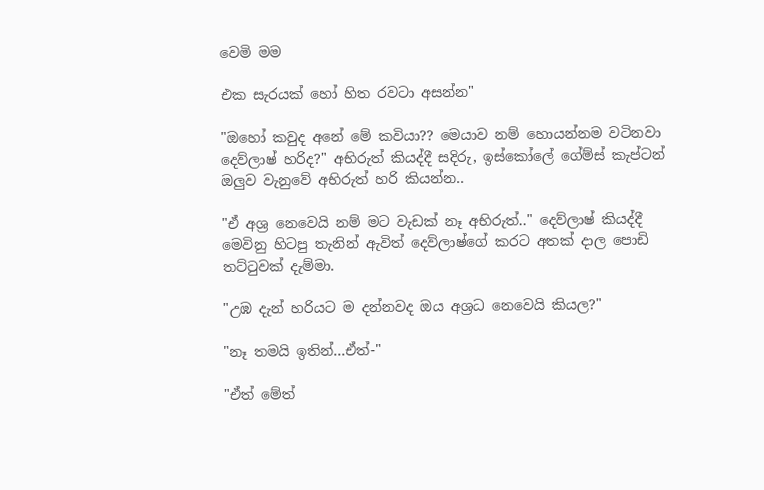වෙමි මම

එක සැරයක් හෝ හිත රවටා අසන්න"

"ඔහෝ කවුද අනේ මේ කවියා?? මෙයාව නම් හොයන්නම වටිනවා දෙව්ලාෂ් හරිද?" අභිරුත් කියද්දී සදිරු, ඉස්කෝලේ ගේම්ස් කැප්ටන් ඔලුව වැනුවේ අභිරුත් හරි කියන්න..

"ඒ අශ්‍ර නෙවෙයි නම් මට වැඩක් නෑ අභිරුත්.." දෙව්ලාෂ් කියද්දී මෙවිනු හිටපු තැනින් ඇවිත් දෙව්ලාෂ්ගේ කරට අතක් දාල පොඩි තට්ටුවක් දැම්මා.

"උඹ දැන් හරියට ම දන්නවද ඔය අශ්‍රධ නෙවෙයි කියල?"

"නෑ තමයි ඉතින්...ඒත්-"

"ඒත් මේත්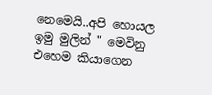නෙමෙයි..අපි හොයල ඉමු මුලින් " මෙවිනු එහෙම කියාගෙන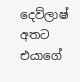දෙව්ලාෂ් අතට එයාගේ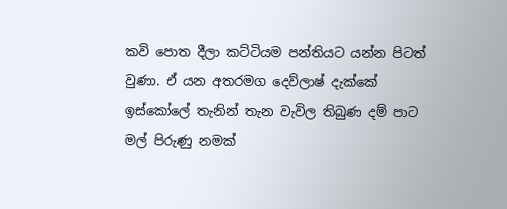කවි පොත දීලා කට්ටියම පන්තියට යන්න පිටත් වුණා. ඒ යන අතරමග දෙව්ලාෂ් දැක්කේ ඉස්කෝලේ තැනින් තැන වැවිල තිබුණ දම් පාට මල් පිරුණු නමක්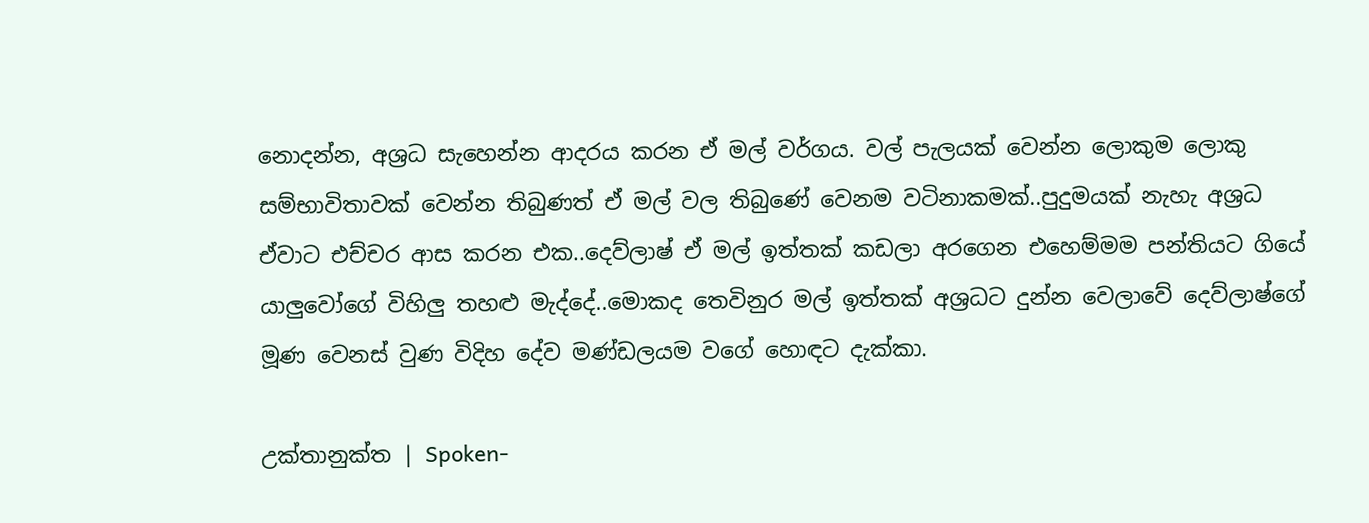නොදන්න, අශ්‍රධ සැහෙන්න ආදරය කරන ඒ මල් වර්ගය. වල් පැලයක් වෙන්න ලොකුම ලොකු සම්භාවිතාවක් වෙන්න තිබුණත් ඒ මල් වල තිබුණේ වෙනම වටිනාකමක්..පුදුමයක් නැහැ අශ්‍රධ ඒවාට එච්චර ආස කරන එක..දෙව්ලාෂ් ඒ මල් ඉත්තක් කඩලා අරගෙන එහෙම්මම පන්තියට ගියේ යාලුවෝගේ විහිලු තහළු මැද්දේ..මොකද තෙවිනුර මල් ඉත්තක් අශ්‍රධට දුන්න වෙලාවේ දෙව්ලාෂ්ගේ මූණ වෙනස් වුණ විදිහ දේව මණ්ඩලයම වගේ හොඳට දැක්කා.

උක්තානුක්ත | Spoken-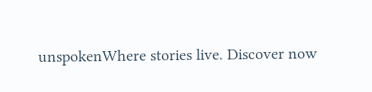unspokenWhere stories live. Discover now